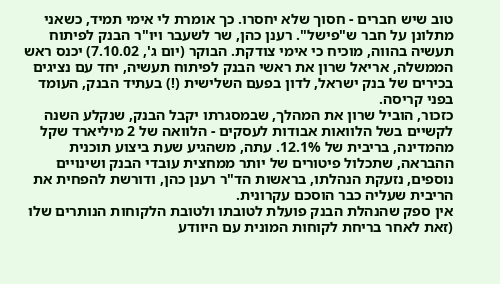טוב שיש חברים - חסוך שלא יחסרו. כך אומרת לי אימי תמיד, כשאני מתלונן על חבר ש"פישל". רענן כהן, שר לשעבר ויו"ר הבנק לפיתוח תעשיה בהווה, מוכיח כי אימי צודקת. הבוקר (יום ג', 7.10.02) יכנס ראש הממשלה, אריאל שרון את ראשי הבנק לפיתוח תעשיה, יחד עם נציגים בכירים של בנק ישראל, לדון בפעם השלישית (!) בעתיד הבנק, העומד בפני קריסה.
כזכור, הוביל שרון את המהלך, שבמסגרתו יקבל הבנק, שנקלע השנה לקשיים בשל הלוואות אבודות לעסקים - הלוואה של 2 מיליארד שקל מהמדינה, בריבית של 12.1%. עתה, משהגיע שעת ביצוע תוכנית ההבראה, שתכלול פיטורים של יותר ממחצית עובדי הבנק ושינויים נוספים, נזעקת הנהלתו, בראשות הד"ר רענן כהן, ודורשת להפחית את הריבית שעליה כבר הוסכם עקרונית.
אין ספק שהנהלת הבנק פועלת לטובתו ולטובת הלקוחות הנותרים שלו (זאת לאחר בריחת לקוחות המונית עם היוודע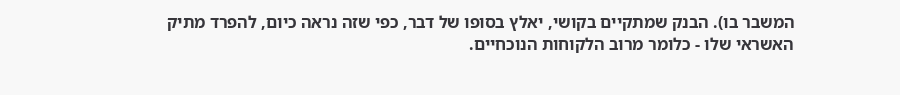המשבר בו). הבנק שמתקיים בקושי, יאלץ בסופו של דבר, כפי שזה נראה כיום, להפרד מתיק האשראי שלו - כלומר מרוב הלקוחות הנוכחיים.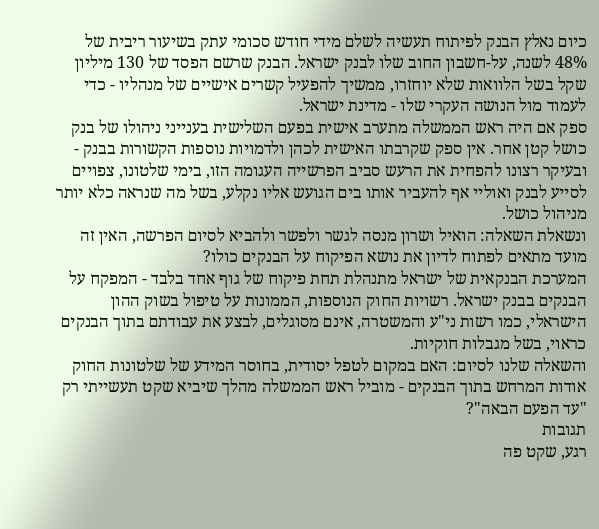כיום נאלץ הבנק לפיתוח תעשיה לשלם מידי חודש סכומי עתק בשיעור ריבית של 48% לשנה, על-חשבון החוב שלו לבנק ישראל. הבנק שרשם הפסד של 130 מיליון שקל בשל הלוואות שלא יוחזרו, ממשיך להפעיל קשרים אישיים של מנהליו - כדי לעמוד מול הנושה העקרי שלו - מדינת ישראל.
ספק אם היה ראש הממשלה מתערב אישית בפעם השלישית בענייני ניהולו של בנק כושל קטן אחר. אין ספק שקרבתו האישית לכהן ולדמויות נוספות הקשורות בבנק - ובעיקר רצונו להפחית את הרעש סביב הפרשייה העגומה הזו, בימי שלטונו, צפויים לסייע לבנק ואוליי אף להעביר אותו בים הגועש אליו נקלע, בשל מה שנראה כלא יותר מניהול כושל.
ונשאלת השאלה: הואיל ושרון מנסה לגשר ולפשר ולהביא לסיום הפרשה, האין זה מועד מתאים לפתוח לדיון את נושא הפיקוח על הבנקים כולו?
המערכת הבנקאית של ישראל מתנהלת תחת פיקוח של גוף אחד בלבד - המפקח על הבנקים בבנק ישראל. רשויות החוק הנוספות, הממונות על טיפול בשוק ההון הישראלי, כמו רשות ני"ע והמשטרה, אינם מסוגלים, לבצע את עבודתם בתוך הבנקים כראוי, בשל מגבלות חוקיות.
והשאלה שלנו לסיום: האם במקום לטפל יסודית, בחוסר המידע של שלטונות החוק אודות המרחש בתוך הבנקים - מוביל ראש הממשלה מהלך שיביא שקט תעשייתי רק "עד הפעם הבאה"?
תגובות
רגע, שקט פה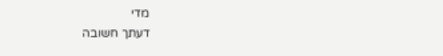מדי
דעתך חשובה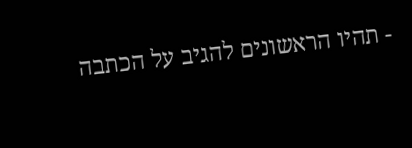- תהיו הראשונים להגיב על הכתבה